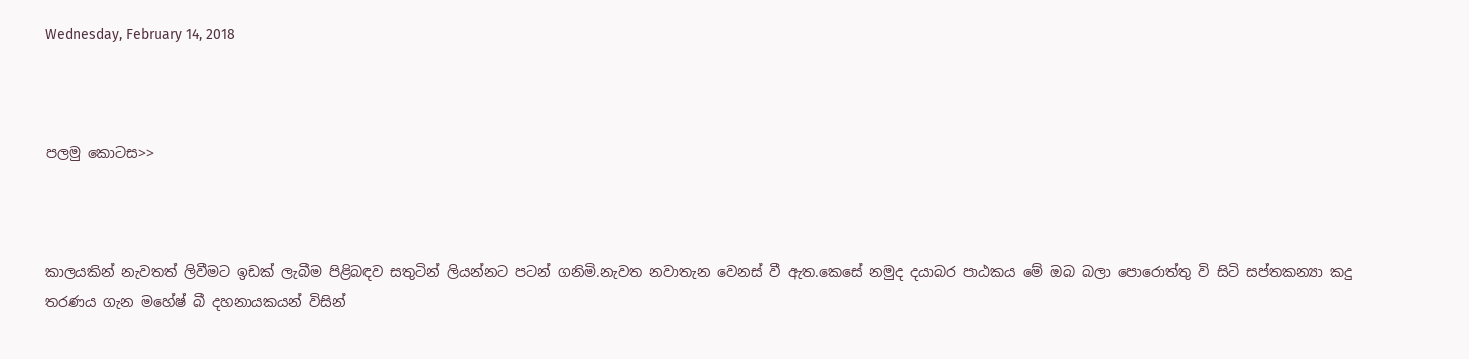Wednesday, February 14, 2018



පලමු කොටස>>



කාලයකින් නැවතත් ලිවීමට ඉඩක් ලැබීම පිළිබඳව සතුටින් ලියන්නට පටන් ගනිමි.නැවත නවාතැන වෙනස් වී ඇත.කෙසේ නමුද දයාබර පාඨකය මේ ඔබ බලා පොරොත්තු වි සිටි සප්තකන්‍යා කදු තරණය ගැන මහේෂ් බී දහනායකයන් විසින්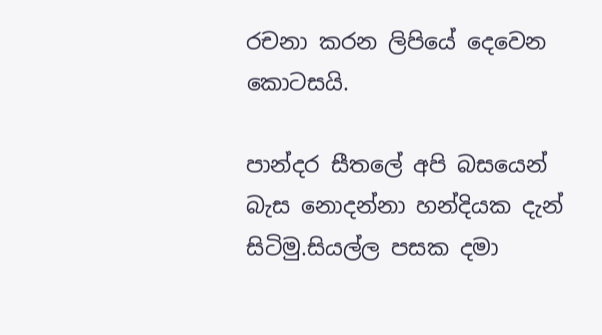රචනා කරන ලිපියේ දෙවෙන කොටසයි.

පාන්දර සීතලේ අපි බසයෙන් බැස නොදන්නා හන්දියක දැන් සිටිමු.සියල්ල පසක දමා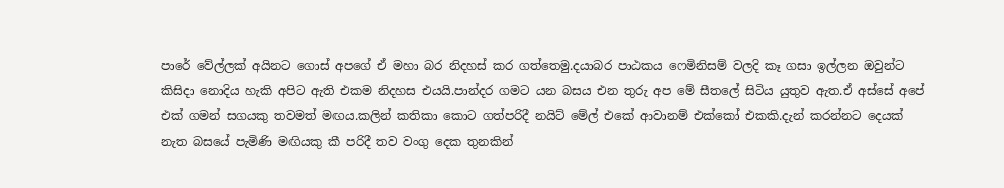පාරේ වේල්ලක් අයිනට ගොස් අපගේ ඒ මහා බර නිදහස් කර ගත්තෙමු.දයාබර පාඨකය ෆෙමිනිසම් වලදි කෑ ගසා ඉල්ලන ඔවුන්ට කිසිදා නොදිය හැකි අපිට ඇති එකම නිදහස එයයි.පාන්දර ගමට යන බසය එන තුරු අප මේ සීතලේ සිටිය යුතුව ඇත.ඒ අස්සේ අපේ එක් ගමන් සගයකු තවමත් මඟය.කලින් කතිකා කොට ගත්පරිදී නයිට් මේල් එකේ ආවානම් එක්කෝ එකකි.දැන් කරන්නට දෙයක් නැත බසයේ පැමිණි මඟියකු කී පරිදී තව වංගු දෙක තුනකින්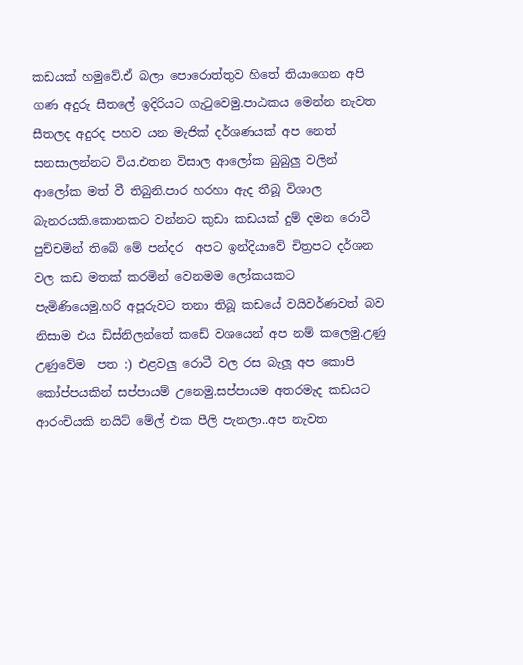කඩයක් හමුවේ.ඒ බලා පොරොත්තුව හිතේ තියාගෙන අපි ගණ අදුරු සීතලේ ඉදිරියට ගැ‍ටුවෙමු.පාඨකය මෙන්න නැවත සීතලද අදුරද පහව යන මැජික් දර්ශණයක් අප නෙත් සනසාලන්නට විය.එතන විසාල ආලෝක බුබුලු වලින් ආලෝක මත් වී තිබුනි.පාර හරහා ඇද තීබූ විශාල බැනරයකි.කොනකට වන්නට කුඩා කඩයක් දුම් දමන රොටී පුච්චමින් තිබේ මේ පන්දර  අපට ඉන්දියාවේ චිත්‍රපට දර්ශන වල කඩ මතක් කරමින් වෙනමම ලෝකයකට  පැමිණියෙමු.හරි අපූරුවට තනා තිබූ කඩයේ වයිවර්ණවත් බව නිසාම එය ඩිස්නිලන්තේ කඩේ වශයෙන් අප නම් කලෙමු.උණු උණුවේම  පත :) එළවලු රොටී වල රස බැලූ අප කොපි කෝප්පයකින් සප්පායම් උනෙමු.සප්පායම අතරමැද කඩයට ආරංචියකි නයිට් මේල් එක පීලි පැනලා..අප නැවත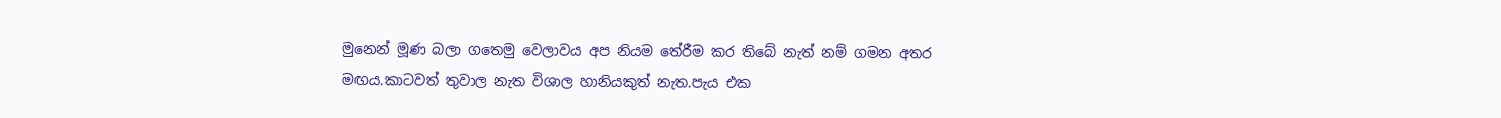මුනෙන් මූණ බලා ගතෙමු වෙලාවය අප නියම තේරීම කර තිබේ නැත් නම් ගමන අතර මඟය.කාටවත් තුවාල නැත විශාල හානියකුත් නැත.පැය එක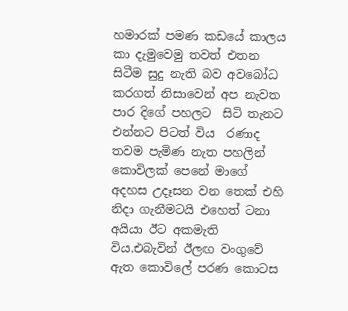හමාරක් පමණ කඩයේ කාලය කා දැමුවෙමු තවත් එතන සිටීම සුදු නැති බව අවබෝධ කරගත් නිසාවෙන් අප නැවත පාර දිගේ පහලට  සිටි තැනට එන්නට පිටත් විය  රණාද තවම පැමිණ නැත පහලින්  කොවිලක් පෙනේ මාගේ අදහස උදෑසන වන තෙක් එහි නිදා ගැනීමටයි එහෙත් ටනා අයියා ඊට අකමැති විය.එබැවින් ඊලඟ වංගුවේ ඇත කොවිලේ පරණ කොටස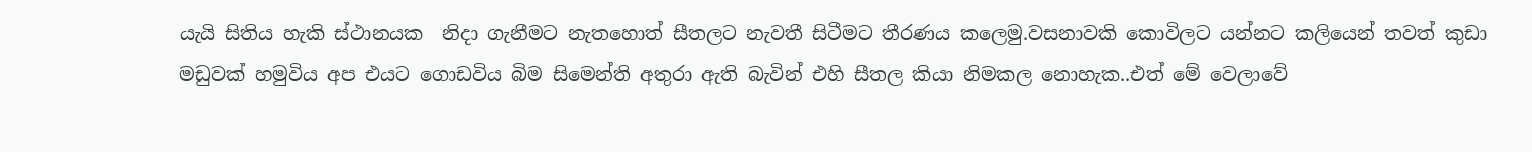යැයි සිතිය හැකි ස්ථානයක  නිදා ගැනීමට නැතහොත් සීතලට නැවතී සිටීමට තීරණය කලෙමු.වසනාවකි කොවිලට යන්නට කලියෙන් තවත් කුඩා මඩුවක් හමුවිය අප එයට ගොඩවිය බිම සිමෙන්ති අතුරා ඇති බැවින් එහි සීතල කියා නිමකල නොහැක..එත් මේ වෙලාවේ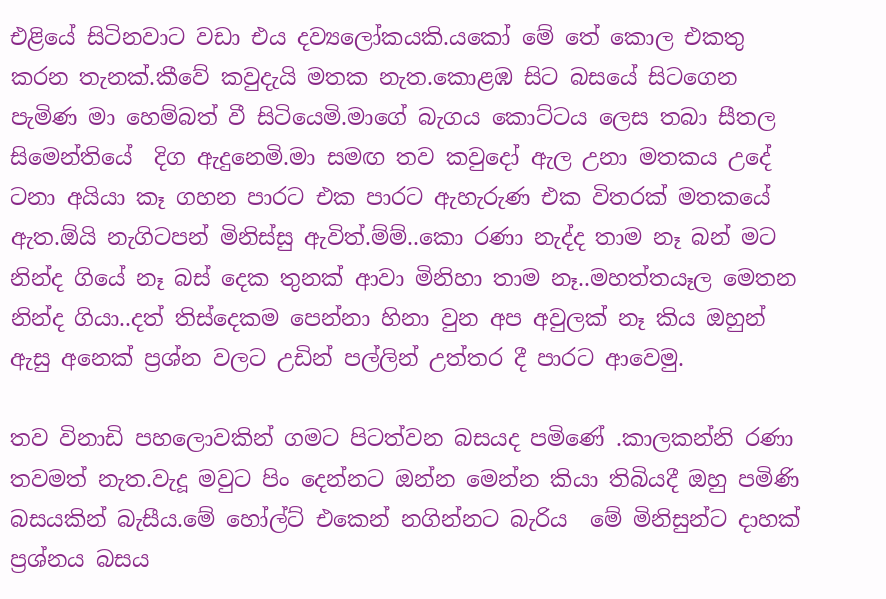එළියේ සිටිනවාට වඩා එය දව්‍යලෝකයකි.යකෝ මේ තේ කොල එකතු කරන තැනක්.කීවේ කවුදැයි මතක නැත.කොළඹ සිට බසයේ සිටගෙන පැමිණ මා හෙම්බත් වී සිටියෙමි.මාගේ බැගය කොට්ටය ලෙස තබා සීතල සිමෙන්තියේ  දිග ඇදුනෙමි.මා සමඟ තව කවුදෝ ඇල උනා මතකය උදේ ටනා අයියා කෑ ගහන පාරට එක පාරට ඇහැරුණ එක විතරක් මතකයේ ඇත.ඕයි නැගිටපන් මිනිස්සු ඇවිත්.ම්ම්..කො රණා නැද්ද තාම නෑ බන් මට නින්ද ගියේ නෑ බස් දෙක තුනක් ආවා මිනිහා තාම නෑ..මහත්තයෑල මෙතන නින්ද ගියා..දත් තිස්දෙකම පෙන්නා හිනා වුන අප අවුලක් නෑ කිය ඔහුන් ඇසු අනෙක් ප්‍රශ්න වලට උඩින් පල්ලින් උත්තර දී පාරට ආවෙමු.

තව විනාඩි පහලොවකින් ගමට පිටත්වන බසයද පමිණේ .කාලකන්නි රණා තවමත් නැත.වැදූ මවුට පිං දෙන්නට ඔන්න මෙන්න කියා තිබියදී ඔහු පමිණි බසයකින් බැසීය.මේ හෝල්ට් එකෙන් නගින්නට බැරිය  මේ මිනිසුන්ට දාහක් ප්‍රශ්නය බසය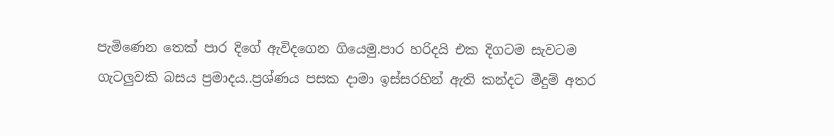පැමිණෙන තෙක් පාර දිගේ ඇවිදගෙන ගියෙමු.පාර හරිදයි එක දිගටම සැවටම ගැටලුවකි බසය ප්‍රමාදය..ප්‍රශ්ණය පසක දාමා ඉස්සරහින් ඇති කන්දට මීදුම් අතර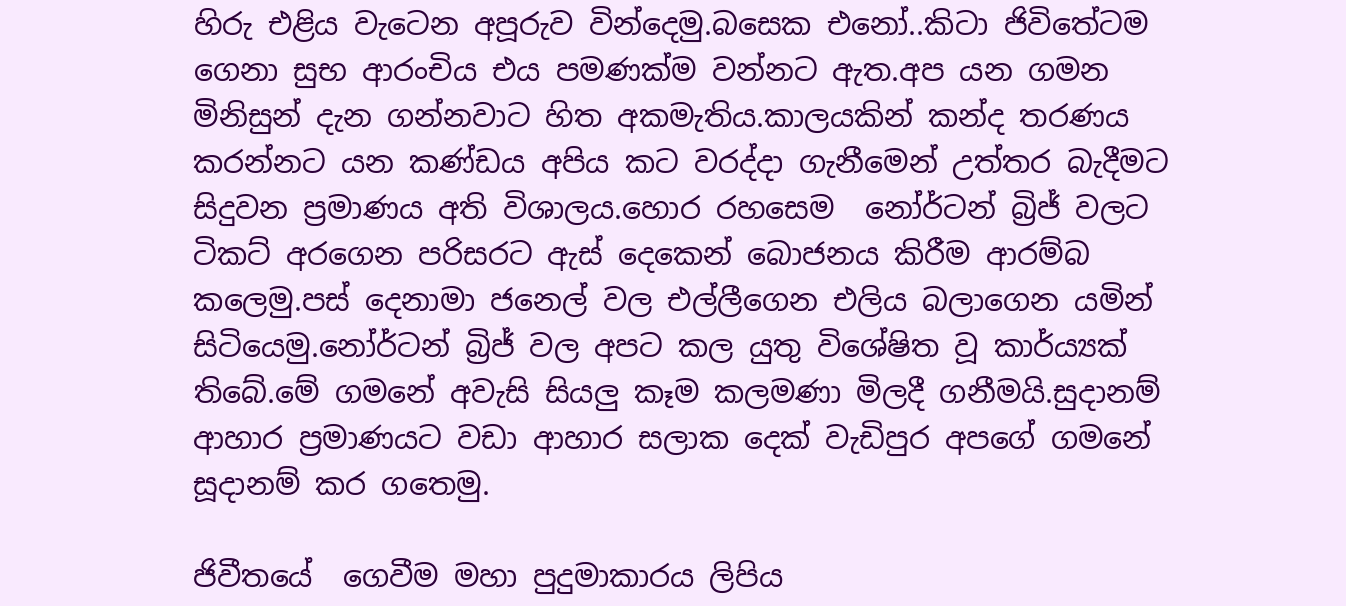හිරු එළිය වැටෙන අපූරුව වින්දෙමු.බසෙක එනෝ..කිටා ජිවිතේටම ගෙනා සුභ ආරංචිය එය පමණක්ම වන්නට ඇත.අප යන ගමන මිනිසුන් දැන ගන්නවාට හිත අකමැතිය.කාලයකින් කන්ද තරණය කරන්නට යන කණ්ඩය අපිය කට වරද්දා ගැනීමෙන් උත්තර බැදීමට සිදුවන ප්‍රමාණය අති විශාලය.හොර රහසෙම  නෝර්ටන් බ්‍රිජ් වලට ටිකට් අරගෙන පරිසරට ඇස් දෙකෙන් බොජනය කිරීම ආරම්බ කලෙමු.පස් දෙනාමා ජනෙල් වල එල්ලීගෙන එලිය බලාගෙන යමින් සිටියෙමු.නෝර්ටන් බ්‍රිජ් වල අපට කල යුතු විශේෂිත වූ කාර්ය්‍යක් තිබේ.මේ ගමනේ අවැසි සියලු කෑම කලමණා මිලදී ගනීමයි.සුදානම් ආහාර ප්‍රමාණයට වඩා ආහාර සලාක දෙක් වැඩිපුර අපගේ ගමනේ සූදානම් කර ගතෙමු.

ජිවීතයේ  ගෙවීම මහා පුදුමාකාරය ලිපිය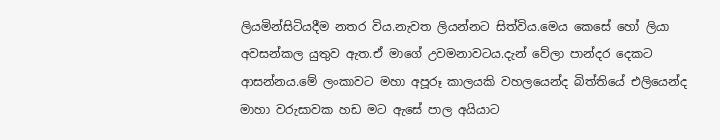ලියමින්සිටියදීම නතර විය.නැවත ලියන්නට සිත්විය.මෙය කෙසේ හෝ ලියා අවසන්කල යුතුව ඇත.ඒ මාගේ උවමනාවටය.දැන් වේලා පාන්දර දෙකට ආසන්නය.මේ ලංකාවට මහා අපූරූ කාලයකි වහලයෙන්ද බිත්තියේ එලියෙන්ද මාහා වරුසාවක හඩ මට ඇසේ පාල අයියාට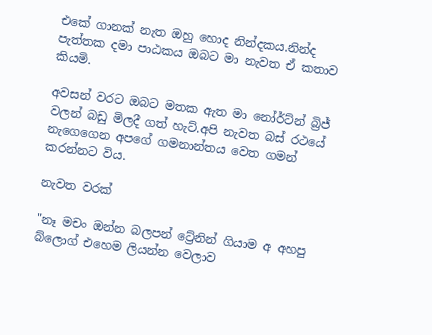එකේ ගානක් නැත ඔහු හොද නින්දකය.නින්ද පැත්තක දමා පාඨකය ඔබට මා නැවත ඒ කතාව කියමි.

අවසන් වරට ඔබට මතක ඇත මා නෝර්ට්න් බ්‍රිජ් වලන් බඩු මිලදී ගත් හැට්.අපි නැවත බස් රථයේ නැගෙගෙන අපගේ ගමනාන්තය වෙත ගමන් කරන්නට විය.

නැවත වරක්

"නෑ මචං ඔන්න බලපන් ට්‍රේනින් ගියාම අ අහපු බ්ලොග් එහෙම ලියන්න වෙලාව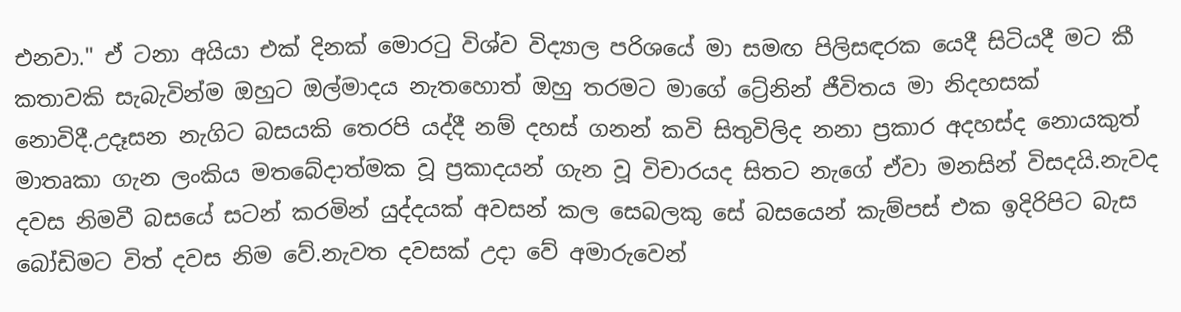එනවා." ඒ ටනා අයියා එක් දිනක් මොර‍ටු විශ්ව විද්‍යාල පරිශයේ මා සමඟ පිලිසඳරක යෙදී සිටියදී මට කී කතාවකි සැබැවින්ම ඔහුට ඔල්මාදය නැතහොත් ඔහු තරමට මාගේ ට්‍රේනින් ජීවිතය මා නිදහසක් නොවිදී.උදෑසන නැගිට බසයකි තෙරපි යද්දී නම් දහස් ගනන් කවි සිතුවිලිද නනා ප්‍රකාර අදහස්ද නොයකුත් මාතෘකා ගැන ලංකිය මතබේදාත්මක වූ ප්‍රකාදයන් ගැන වූ විචාරයද සිතට නැගේ ඒවා මනසින් විසදයි.නැවද දවස නිමවී බසයේ සටන් කරමින් යුද්දයක් අවසන් කල සෙබලකු සේ බසයෙන් කැම්පස් එක ඉදිරිපිට බැස බෝඩිමට විත් දවස නිම වේ.නැවත දවසක් උදා වේ අමාරුවෙන්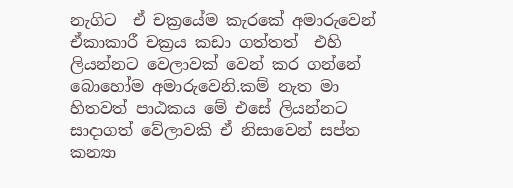නැගිට  ඒ චක්‍රයේම කැරකේ අමාරුවෙන් ඒකාකාරී චක්‍රය කඩා ගත්තත්  එහි  ලියන්නට වෙලාවක් වෙන් කර ගන්නේ බොහෝම අමාරුවෙනි.කම් නැත මා හිතවත් පාඨකය මේ එසේ ලියන්නට සාදාගත් වේලාවකි ඒ නිසාවෙන් සප්ත කන්‍යා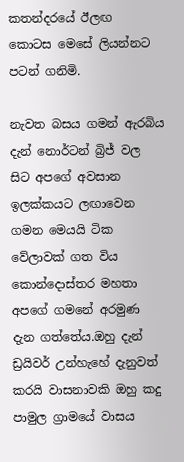කතන්දරයේ ඊලඟ  කොටස මෙසේ ලියන්නට පටන් ගනිමි.

නැවත බසය ගමන් ඇරබිය දැන් නොර්ටන් බ්‍රිජ් වල සිට අපගේ අවසාන ඉලක්කයට ලඟාවෙන ගමන මෙයයි ටික වේලාවක් ගත විය කොන්දොස්තර මහතා අපගේ ගමනේ අරමුණ දැන ගත්තේය.ඔහු දැන් ඩ්‍රයිවර් උන්හැහේ දැනුවත් කරයි වාසනාවකි ඔහු කදු පාමුල ග්‍රාමයේ වාසය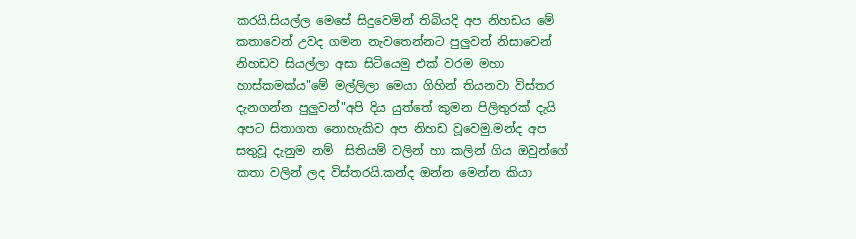කරයි.සියල්ල මෙසේ සිදුවෙමින් තිබියදි අප නිහඩය මේ කතාවෙන් උවද ගමන නැවතෙන්නට පුලුවන් නිසාවෙන් නිහඩව සියල්ලා අසා සිටියෙමු එක් වරම මහා හාස්කමක්ය"මේ මල්ලිලා මෙයා ගිහින් තියනවා විස්තර දැනගන්න පුලුවන්"අපි දිය යුත්තේ කුමන පිලිතුරක් දැයි අපට සිතාගත නොහැකිව අප නිහඩ වූවෙමු.මන්ද අප සතුවූ දැනුම නම්  සිතියම් වලින් හා කලින් ගිය ඔවුන්ගේ කතා වලින් ලද විස්තරයි.කන්ද ඔන්න මෙන්න කියා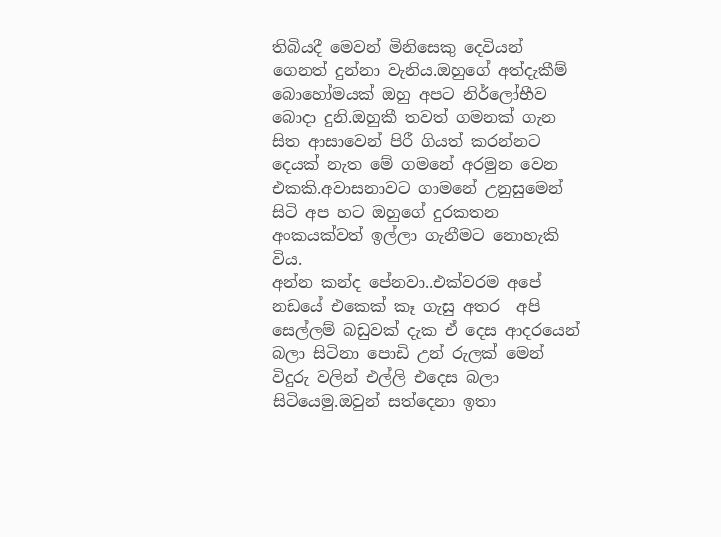තිබියදී මෙවන් මිනිසෙකු දෙවියන් ගෙනත් දුන්නා වැනිය.ඔහුගේ අත්දැකීම් බොහෝමයක් ඔහු අපට නිර්ලෝභීව බොදා දුනි.ඔහුකී තවත් ගමනක් ගැන සිත ආසාවෙන් පිරී ගියත් කරන්නට දෙයක් නැත මේ ගමනේ අරමුන වෙන එකකි.අවාසනාවට ගාමනේ උනුසුමෙන් සිටි අප හට ඔහුගේ දුරකතන අංකයක්වත් ඉල්ලා ගැනීමට නොහැකි විය.
අන්න කන්ද පේනවා..එක්වරම අපේ නඩයේ එකෙක් කෑ ගැසු අතර  අපි සෙල්ලම් බඩුවක් දැක ඒ දෙස ආදරයෙන් බලා සිටිනා පොඩි උන් රුලක් මෙන් විදුරු වලින් එල්ලි එදෙස බලා සිටියෙමු.ඔවුන් සත්දෙනා ඉතා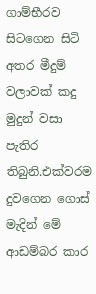ගාම්භීරව සිටගෙන සිටි අතර මීදුම් වලාවක් කදු මුදුන් වසා පැතිර තිබුනි.එක්වරම දුවගෙන ගොස් මැදින් මේ ආඩම්බර කාර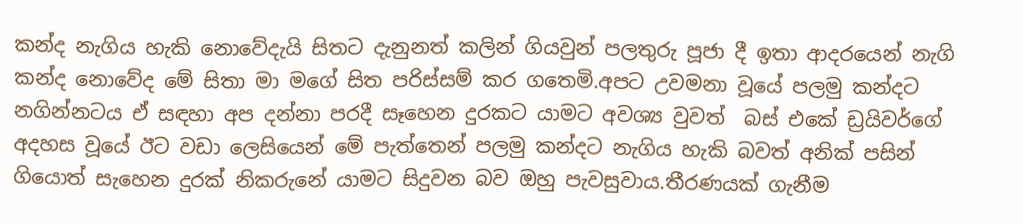කන්ද නැගිය හැකි නොවේදැයි සිතට දැනුනත් කලින් ගියවුන් පලතුරු පූජා දී ඉතා ආදරයෙන් නැගි කන්ද නොවේද මේ සිතා මා මගේ සිත පරිස්සම් කර ගතෙමි.අපට උවමනා වූයේ පලමු කන්දට නගින්නටය ඒ සඳහා අප දන්නා පරදී සෑහෙන දුරකට යාමට අවශ්‍ය වුවත්  බස් එකේ ඩ්‍රයිවර්ගේ අදහස වූයේ ඊට වඩා ලෙසියෙන් මේ පැත්තෙන් පලමු කන්දට නැගිය හැකි බවත් අනික් පසින්  ගියොත් සැහෙන දුරක් නිකරුනේ යාමට සිදුවන බව ඔහු පැවසුවාය.තීරණයක් ගැනීම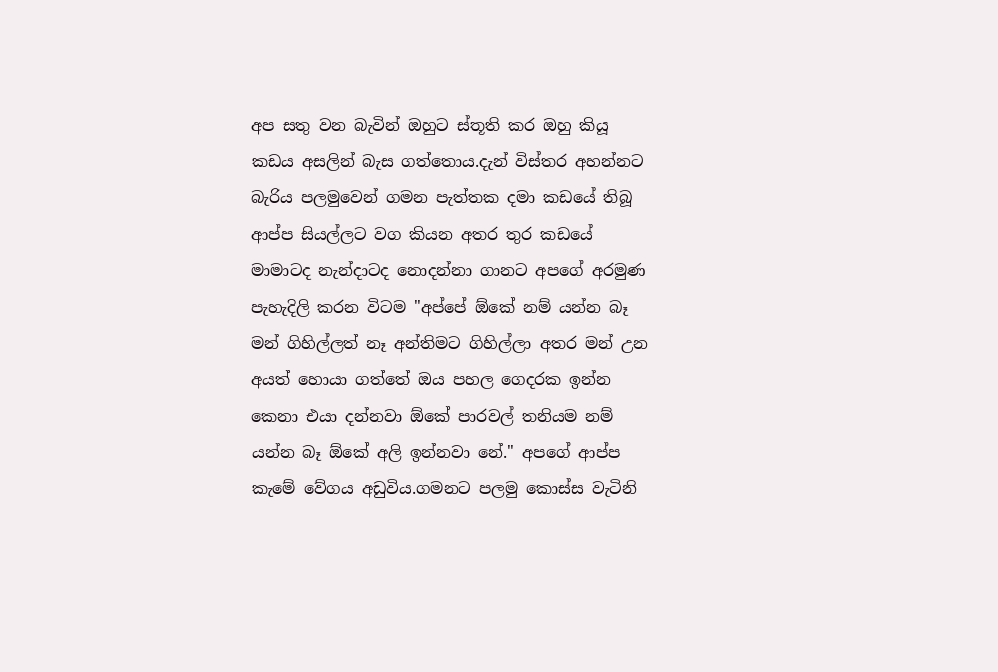අප සතු වන බැවින් ඔහුට ස්තූති කර ඔහු කියූ කඩය අසලින් බැස ගත්තොය.දැන් විස්තර අහන්නට බැරිය පලමුවෙන් ගමන පැත්තක දමා කඩයේ තිබූ  ආප්ප සියල්ලට වග කියන අතර තුර කඩයේ මාමාටද නැන්දාටද නොදන්නා ගානට අපගේ අරමුණ පැහැදිලි කරන විටම "අප්පේ ඕකේ නම් යන්න බෑ මන් ගිහිල්ලත් නෑ අන්තිමට ගිහිල්ලා අතර මන් උන අයත් හොයා ගත්තේ ඔය පහල ගෙදරක ඉන්න කෙනා එයා දන්නවා ඕකේ පාරවල් තනියම නම් යන්න බෑ ඕකේ අලි ඉන්නවා නේ." අපගේ ආප්ප කැමේ වේගය අඩුවිය.ගමනට පලමු කොස්ස වැටිනි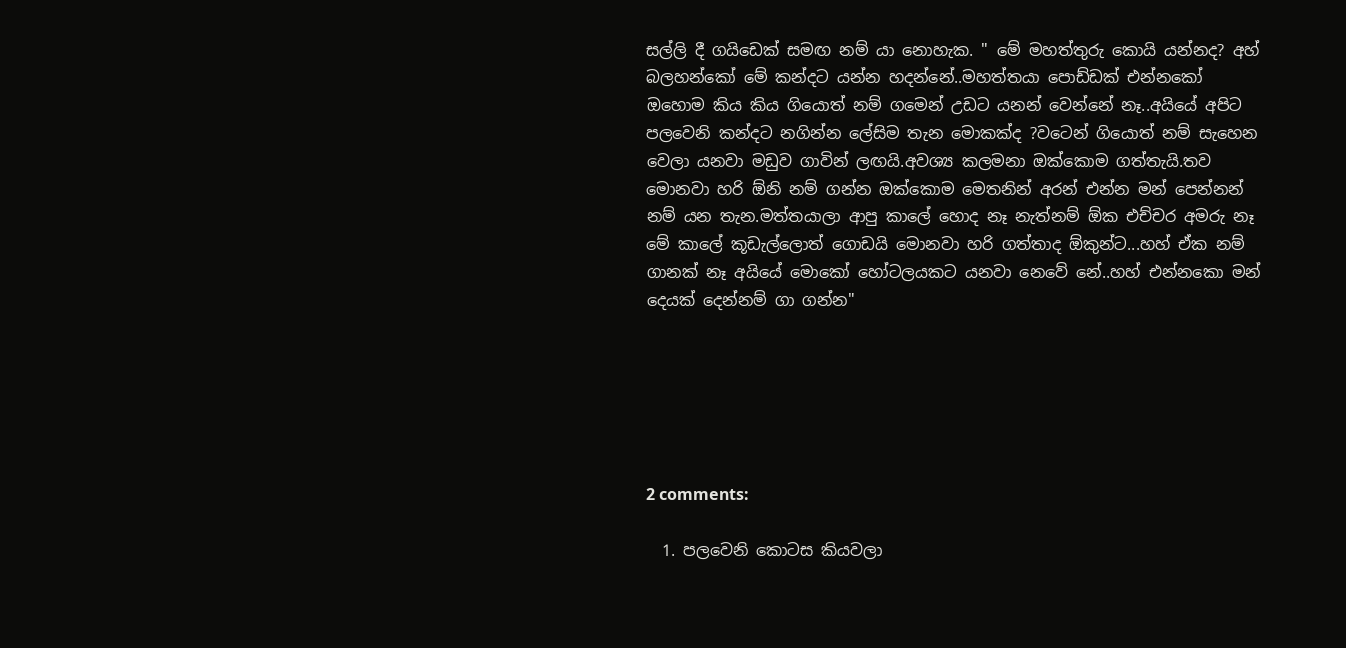සල්ලි දී ගයිඩෙක් සමඟ නම් යා නොහැක. " මේ මහත්තුරු කොයි යන්නද? අහ් බලහන්කෝ මේ කන්දට යන්න හදන්නේ..මහත්තයා පොඩ්ඩක් එන්නකෝ ඔහොම කිය කිය ගියොත් නම් ගමෙන් උඩට යනන් වෙන්නේ නෑ..අයියේ අපිට පලවෙනි කන්දට නගින්න ලේසිම තැන මොකක්ද ?වටෙන් ගියොත් නම් සැහෙන වෙලා යනවා මඩුව ගාවින් ලඟයි.අවශ්‍ය කලමනා ඔක්කොම ගත්තැයි.තව මොනවා හරි ඕනි නම් ගන්න ඔක්කොම මෙතනින් අරන් එන්න මන් පෙන්නන් නම් යන තැන.මත්තයාලා ආපු කාලේ හොද නෑ නැත්නම් ඕක එච්චර අමරු නෑ මේ කාලේ කූඩැල්ලොත් ගොඩයි මොනවා හරි ගත්තාද ඕකුන්ට...හහ් ඒක නම් ගානක් නෑ අයියේ මොකෝ හෝටලයකට යනවා නෙවේ නේ..හහ් එන්නකො මන් දෙයක් දෙන්නම් ගා ගන්න"






2 comments:

  1. පලවෙනි කොටස කියවලා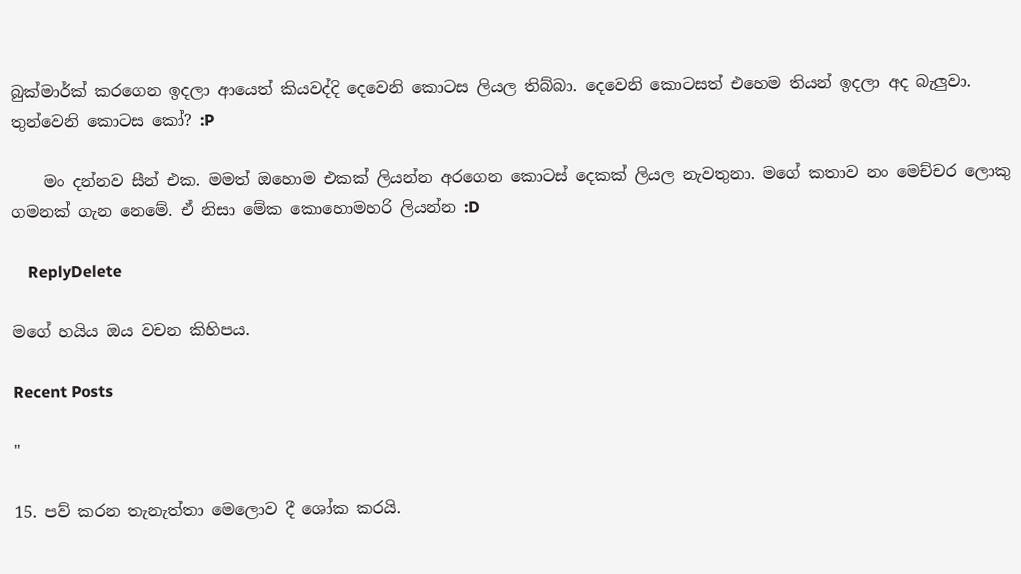බුක්මාර්ක් කරගෙන ඉදලා ආයෙත් කියවද්දි දෙවෙනි කොටස ලියල තිබ්බා. දෙවෙනි කොටසත් එහෙම තියන් ඉදලා අද බැලුවා. තුන්වෙනි කොටස කෝ? :P

    මං දන්නව සීන් එක. මමත් ඔහොම එකක් ලියන්න අරගෙන කොටස් දෙකක් ලියල නැවතුනා. මගේ කතාව නං මෙච්චර ලොකු ගමනක් ගැන නෙමේ. ඒ නිසා මේක කොහොමහරි ලියන්න :D

    ReplyDelete

මගේ හයිය ඔය වචන කිහිපය.

Recent Posts

"

15. පව් කරන තැනැත්තා මෙලොව දී ශෝක කරයි.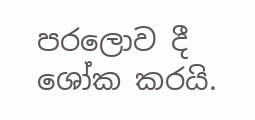පරලොව දී ශෝක කරයි.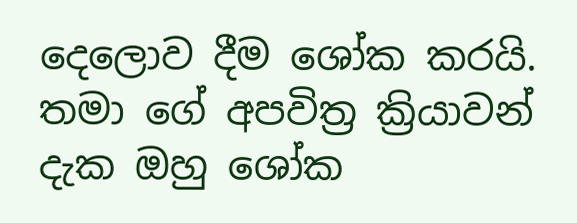දෙලොව දීම ශෝක කරයි. තමා ගේ අපවිත්‍ර ක්‍රියාවන් දැක ඔහු ශෝක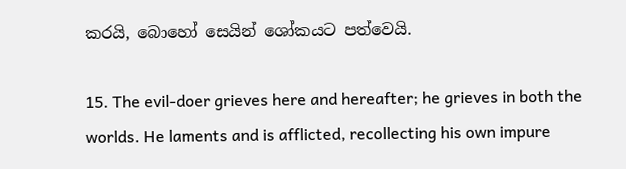කරයි, බොහෝ සෙයින් ශෝකයට පත්වෙයි.

15. The evil-doer grieves here and hereafter; he grieves in both the worlds. He laments and is afflicted, recollecting his own impure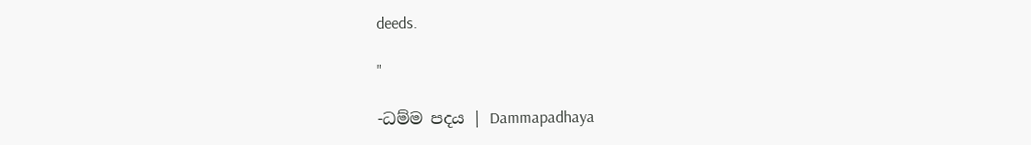deeds.

"

-ධම්ම පදය | Dammapadhaya